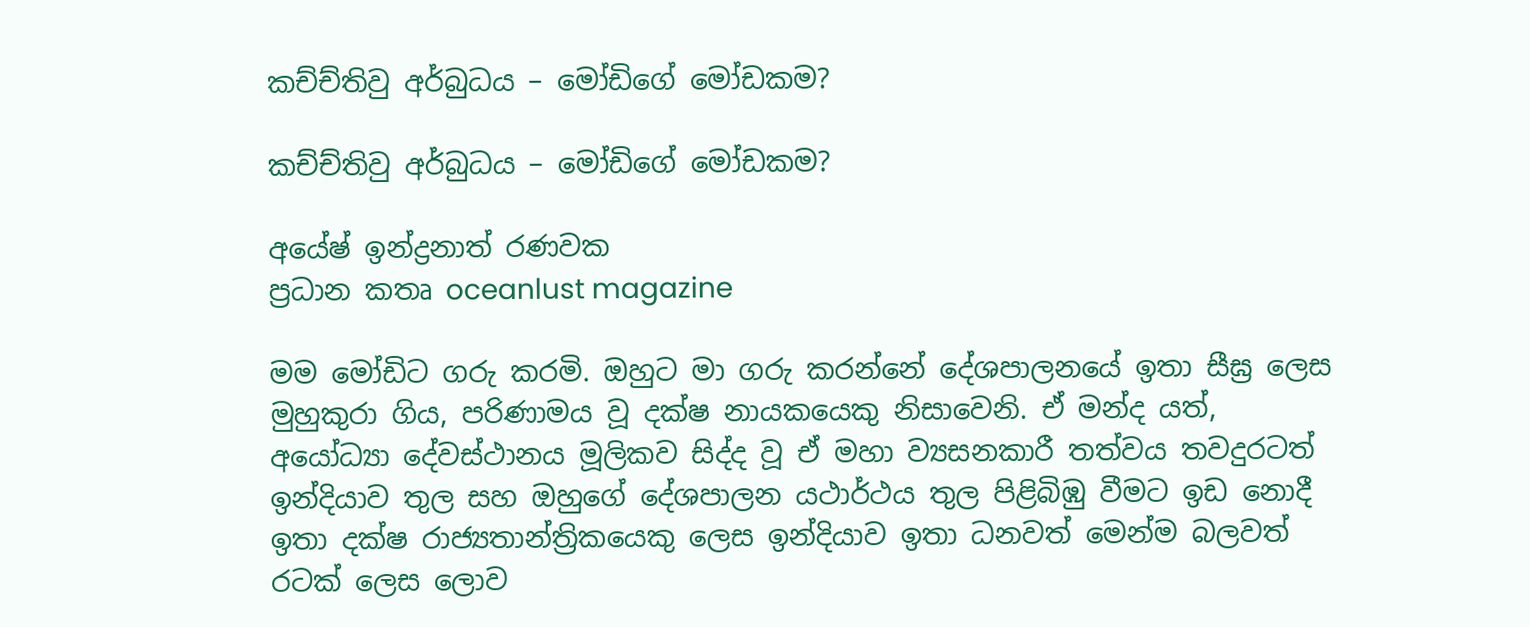කච්ච්තිවු අර්බුධය – මෝඩිගේ මෝඩකම?

කච්ච්තිවු අර්බුධය – මෝඩිගේ මෝඩකම?

අයේෂ් ඉන්ද්‍රනාත් රණවක
ප්‍රධාන කතෘ oceanlust magazine

මම මෝඩිට ගරු කරමි. ඔහුට මා ගරු කරන්නේ දේශපාලනයේ ඉතා සීඝ්‍ර ලෙස මුහුකුරා ගිය, පරිණාමය වූ දක්ෂ නායකයෙකු නිසාවෙනි. ඒ මන්ද යත්, අයෝධ්‍යා දේවස්ථානය මූලිකව සිද්ද වූ ඒ මහා ව්‍යසනකාරී තත්වය තවදුරටත් ඉන්දියාව තුල සහ ඔහුගේ දේශපාලන යථාර්ථය තුල පිළිබිඹු වීමට ඉඩ නොදී ඉතා දක්ෂ රාජ්‍යතාන්ත්‍රිකයෙකු ලෙස ඉන්දියාව ඉතා ධනවත් මෙන්ම බලවත් රටක් ලෙස ලොව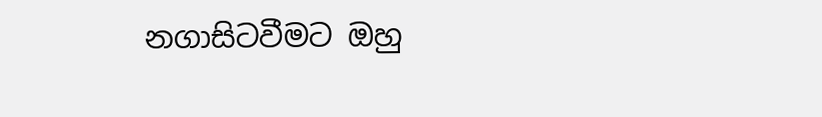නගාසිටවීමට ඔහු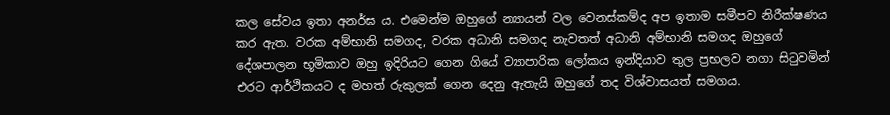කල සේවය ඉතා අනර්ඝ ය. එමෙන්ම ඔහුගේ න්‍යායන් වල වෙනස්කම්ද අප ඉතාම සමීපව නිරීක්ෂණය කර ඇත. වරක අම්භානි සමගද, වරක අධානි සමගද නැවතත් අධානි අම්භානි සමගද ඔහුගේ දේශපාලන භූමිකාව ඔහු ඉදිරියට ගෙන ගියේ ව්‍යාපාරික ලෝකය ඉන්දියාව තුල ප්‍රභලව නගා සිටුවමින් එරට ආර්ථිකයට ද මහත් රුකුලක් ගෙන දෙනු ඇතැයි ඔහුගේ තද විශ්වාසයත් සමගය.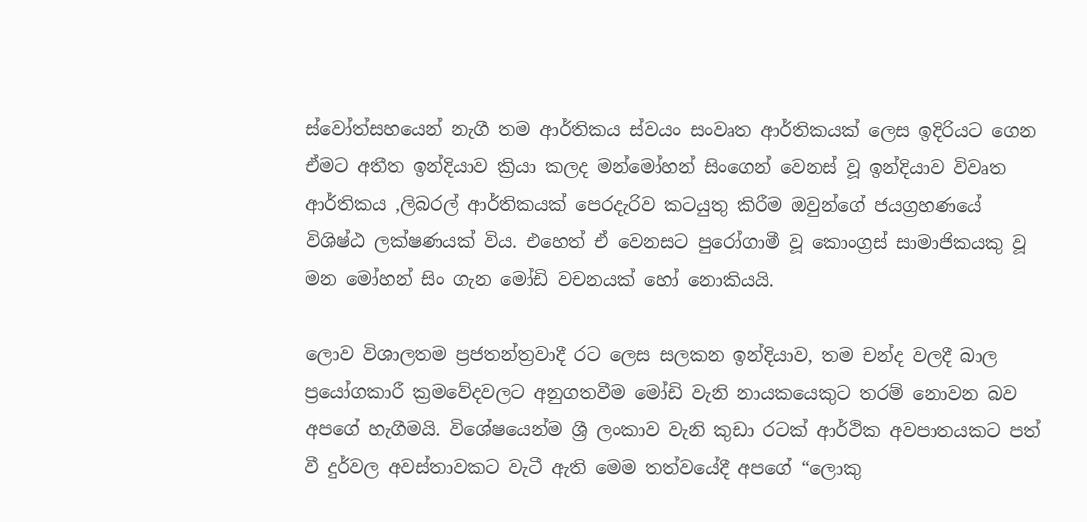ස්වෝත්සහයෙන් නැගී තම ආර්තිකය ස්වයං සංවෘත ආර්තිකයක් ලෙස ඉදිරියට ගෙන ඒමට අතීත ඉන්දියාව ක්‍රියා කලද මන්මෝහන් සිංගෙන් වෙනස් වූ ඉන්දියාව විවෘත ආර්තිකය ,ලිබරල් ආර්තිකයක් පෙරදැරිව කටයුතු කිරීම ඔවුන්ගේ ජයග්‍රහණයේ විශිෂ්ඨ ලක්ෂණයක් විය. එහෙත් ඒ වෙනසට පුරෝගාමී වූ කොංග්‍රස් සාමාජිකයකු වූ මන මෝහන් සිං ගැන මෝඩි වචනයක් හෝ නොකියයි.

ලොව විශාලතම ප්‍රජතන්ත්‍රවාදී රට ලෙස සලකන ඉන්දියාව, තම චන්ද වලදී බාල ප්‍රයෝගකාරී ක්‍රමවේදවලට අනුගතවීම මෝඩි වැනි නායකයෙකුට තරම් නොවන බව අපගේ හැගීමයි. විශේෂයෙන්ම ශ්‍රී ලංකාව වැනි කුඩා රටක් ආර්ථික අවපාතයකට පත් වී දුර්වල අවස්තාවකට වැටී ඇති මෙම තත්වයේදී අපගේ “ලොකු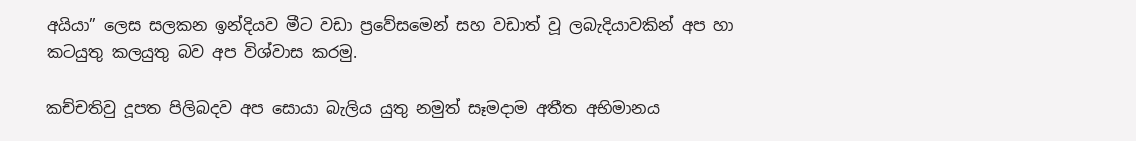අයියා” ලෙස සලකන ඉන්දියව මීට වඩා ප්‍රවේසමෙන් සහ වඩාත් වූ ලබැදියාවකින් අප හා කටයුතු කලයුතු බව අප විශ්වාස කරමු.

කච්චතිවු දූපත පිලිබදව අප සොයා බැලිය යුතු නමුත් සෑමදාම අතීත අභිමානය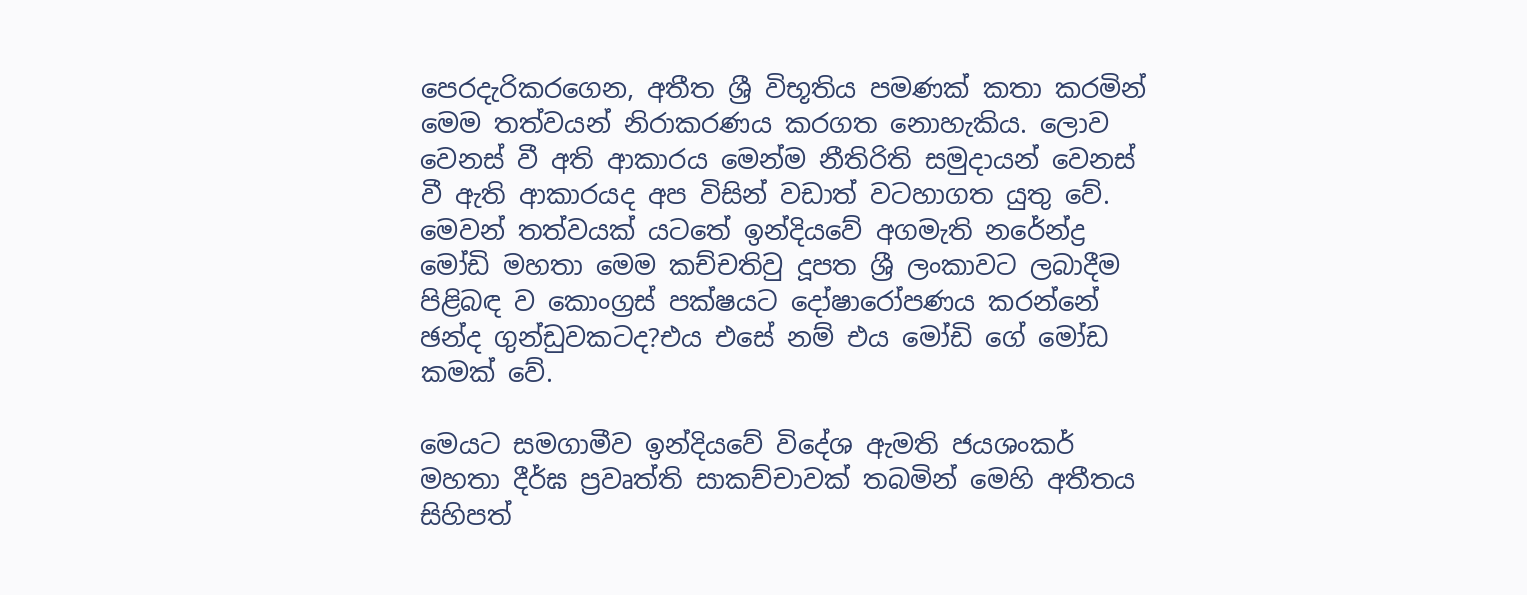පෙරදැරිකරගෙන, අතීත ශ්‍රී විභූතිය පමණක් කතා කරමින් මෙම තත්වයන් නිරාකරණය කරගත නොහැකිය. ලොව වෙනස් වී අති ආකාරය මෙන්ම නීතිරිති සමුදායන් වෙනස් වී ඇති ආකාරයද අප විසින් වඩාත් වටහාගත යුතු වේ. මෙවන් තත්වයක් යටතේ ඉන්දියවේ අගමැති නරේන්ද්‍ර මෝඩි මහතා මෙම කච්චතිවු දූපත ශ්‍රී ලංකාවට ලබාදීම පිළිබඳ ව කොංග්‍රස් පක්ෂයට දෝෂාරෝපණය කරන්නේ ඡන්ද ගුන්ඩුවකටද?එය එසේ නම් එය මෝඩි ගේ මෝඩ කමක් වේ.

මෙයට සමගාමීව ඉන්දියවේ විදේශ ඇමති ජයශංකර් මහතා දීර්ඝ ප්‍රවෘත්ති සාකච්චාවක් තබමින් මෙහි අතීතය සිහිපත්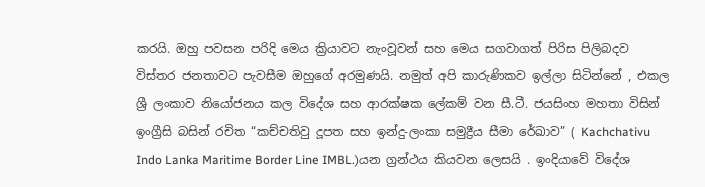කරයි. ඔහු පවසන පරිදි මෙය ක්‍රියාවට නැංවූවන් සහ මෙය සගවාගත් පිරිස පිලිබදව විස්තර ජනතාවට පැවසීම ඔහුගේ අරමුණයි. නමුත් අපි කාරුණිකව ඉල්ලා සිටින්නේ , එකල ශ්‍රී ලංකාව නියෝජනය කල විදේශ සහ ආරක්ෂක ලේකම් වන සී.ටී. ජයසිංහ මහතා විසින් ඉංග්‍රීසි බසින් රචිත “කච්චතිවු දූපත සහ ඉන්දු-ලංකා සමුද්‍රීය සීමා රේඛාව” ( Kachchativu Indo Lanka Maritime Border Line IMBL.)යන ග්‍රන්ථය කියවන ලෙසයි . ඉංදියාවේ විදේශ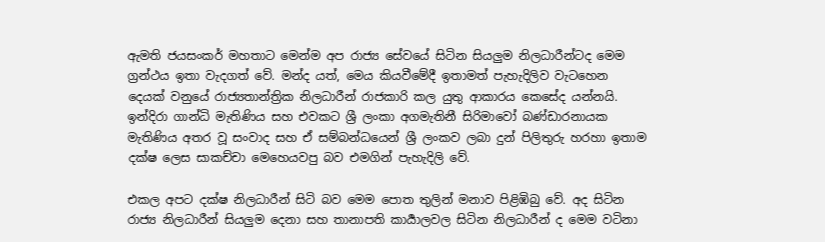ඇමති ජයසංකර් මහතාට මෙන්ම අප රාජ්‍ය සේවයේ සිටින සියලුම නිලධාරීන්ටද මෙම ග්‍රන්ථය ඉතා වැදගත් වේ. මන්ද යත්, මෙය කියවීමේදී ඉතාමත් පැහැදිලිව වැටහෙන දෙයක් වනුයේ රාජ්‍යතාන්ත්‍රික නිලධාරීන් රාජකාරි කල යුතු ආකාරය කෙසේද යන්නයි. ඉන්දිරා ගාන්ධි මැතිණිය සහ එවකට ශ්‍රී ලංකා අගමැතිනී සිරිමාවෝ බණ්ඩාරනායක මැතිණිය අතර වූ සංවාද සහ ඒ සම්බන්ධයෙන් ශ්‍රී ලංකව ලබා දුන් පිලිතුරු හරහා ඉතාම දක්ෂ ලෙස සාකච්චා මෙහෙයවපු බව එමගින් පැහැදිලි වේ.

එකල අපට දක්ෂ නිලධාරීන් සිටි බව මෙම පොත තුලින් මනාව පිළිඹිබු වේ. අද සිටින රාජ්‍ය නිලධාරීන් සියලුම දෙනා සහ තානාපති කාර්‍යාලවල සිටින නිලධාරීන් ද මෙම වටිනා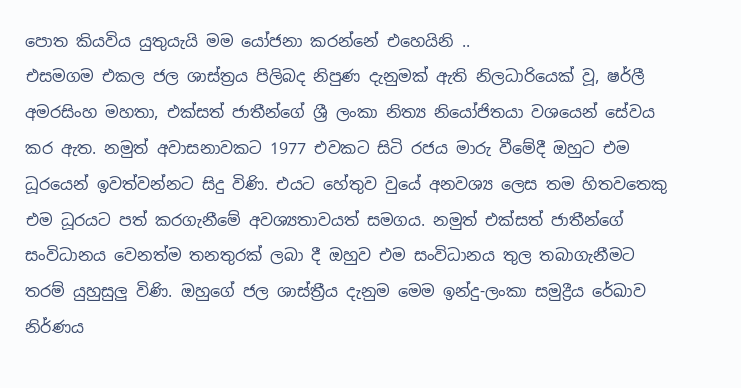පොත කියවිය යුතුයැයි මම යෝජනා කරන්නේ එහෙයිනි ..
එසමගම එකල ජල ශාස්ත්‍රය පිලිබද නිපුණ දැනුමක් ඇති නිලධාරියෙක් වූ, ෂර්ලී අමරසිංහ මහතා, එක්සත් ජාතීන්ගේ ශ්‍රී ලංකා නිත්‍ය නියෝජිතයා වශ‍යෙන් සේවය කර ඇත. නමුත් අවාසනාවකට 1977 එවකට සිටි රජය මාරු වීමේදී ඔහුට එම ධූරයෙන් ඉවත්වන්නට සිදු විණි. එයට හේතුව වුයේ අනවශ්‍ය ලෙස තම හිතවතෙකු එම ධූරයට පත් කරගැනීමේ අවශ්‍යතාවයත් සමගය. නමුත් එක්සත් ජාතීන්ගේ සංවිධානය වෙනත්ම තනතුරක් ලබා දී ඔහුව එම සංවිධානය තුල තබාගැනීමට තරම් යුහුසුලු විණි. ඔහුගේ ජල ශාස්ත්‍රීය දැනුම මෙම ඉන්දු-ලංකා සමුද්‍රීය රේඛාව නිර්ණය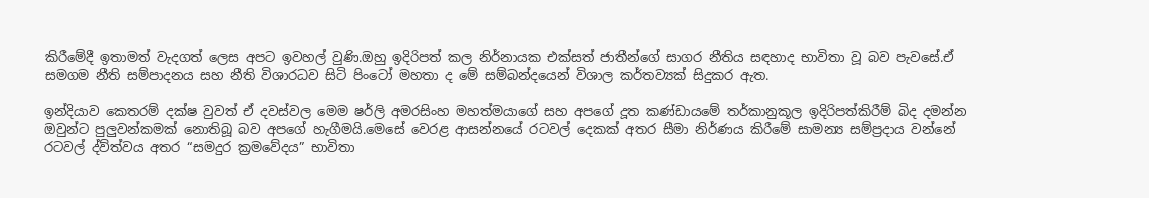කිරීමේදී ඉතාමත් වැදගත් ලෙස අපට ඉවහල් වුණි.ඔහු ඉදිරිපත් කල නිර්නායක එක්සත් ජාතීන්ගේ සාගර නීතිය සඳහාද භාවිතා වූ බව පැවසේ.ඒ සමගම නීති සම්පාදනය සහ නීති විශාරධව සිටි පිංටෝ මහතා ද මේ සම්බන්දයෙන් විශාල කර්තව්‍යක් සිදුකර ඇත.

ඉන්දියාව කෙතරම් දක්ෂ වුවත් ඒ දවස්වල මෙම ෂ‍ර්ලි අමරසිංහ මහත්මයාගේ සහ අපගේ දූත කණ්ඩායමේ තර්කානුකූල ඉදිරිපත්කිරීම් බිද දමන්න ඔවුන්ට පුලුවන්කමක් නොතිබූ බව අපගේ හැගීමයි.මෙසේ වෙරළ ආසන්නයේ රටවල් දෙකක් අතර සීමා නිර්ණය කිරීමේ සාමන්‍ය සම්ප්‍රදාය වන්නේ රටවල් ද්ව්ත්වය අතර “සමදුර ක්‍රමවේදය” භාවිතා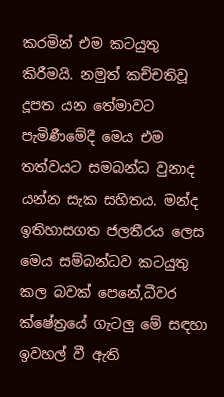කරමින් එම කටයුතු කිරීමයි. නමුත් කච්චතිවූ දූපත යන තේමාවට පැමිණීමේදී මෙය එම තත්වයට සමබන්ධ වුනාද යන්න සැක සහිතය. මන්ද ඉතිහාසගත ජලතීරය ලෙස මෙය සම්බන්ධව කටයුතු කල බවක් පෙනේ,ධීවර ක්ෂේත්‍රයේ ගැටලු මේ සඳහා ඉවහල් වී ඇති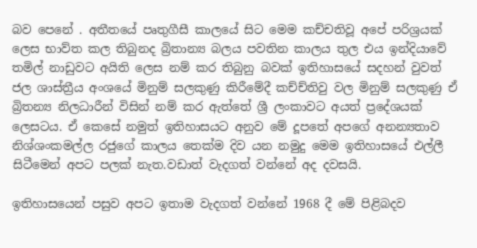බව පෙනේ . අතීතයේ පෘතුගීසී කාලයේ සිට මෙම කච්චතිවූ අපේ පරිශ්‍ර‍යක් ලෙස භාව්ත කල තිබුනද බ්‍රිතාන්‍ය බලය පවතින කාලය තුල එය ඉන්දියාවේ තමිල් නාඩුවට අයිති ලෙස නම් කර තිබුනු බවක් ඉතිහාසයේ සදහන් වුවත් ජල ශාස්ත්‍රීය අංශයේ මිනුම් සලකුණු කිරීමේදී කච්ච්තිවු වල මිනුම් සලකුණු ඒ බ්‍රිතන්‍ය නිලධාරීන් විසින් නම් කර ඇත්තේ ශ්‍රී ලංකාවට අයත් ප්‍රදේශයක් ලෙසටය. ඒ කෙසේ නමුත් ඉතිහාසයට අනුව මේ දූපතේ අපගේ අනන්‍යතාව නිශ්ශංකමල්ල රජුගේ කාලය තෙක්ම දිව යන නමුදු මෙම ඉතිහාසයේ එල්ලී සිටීමෙන් අපට පලක් නැත.වඩාත් වැදගත් වන්නේ අද දවසයි.

ඉතිහාසයෙන් පසුව අපට ඉතාම වැදගත් වන්නේ 1968 දී මේ පිළිබදව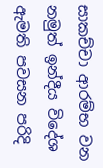සාකච්චා ආරම්භ වන නමුත් ඉන්දීය විදේශ ඇමති පවසන පරිදි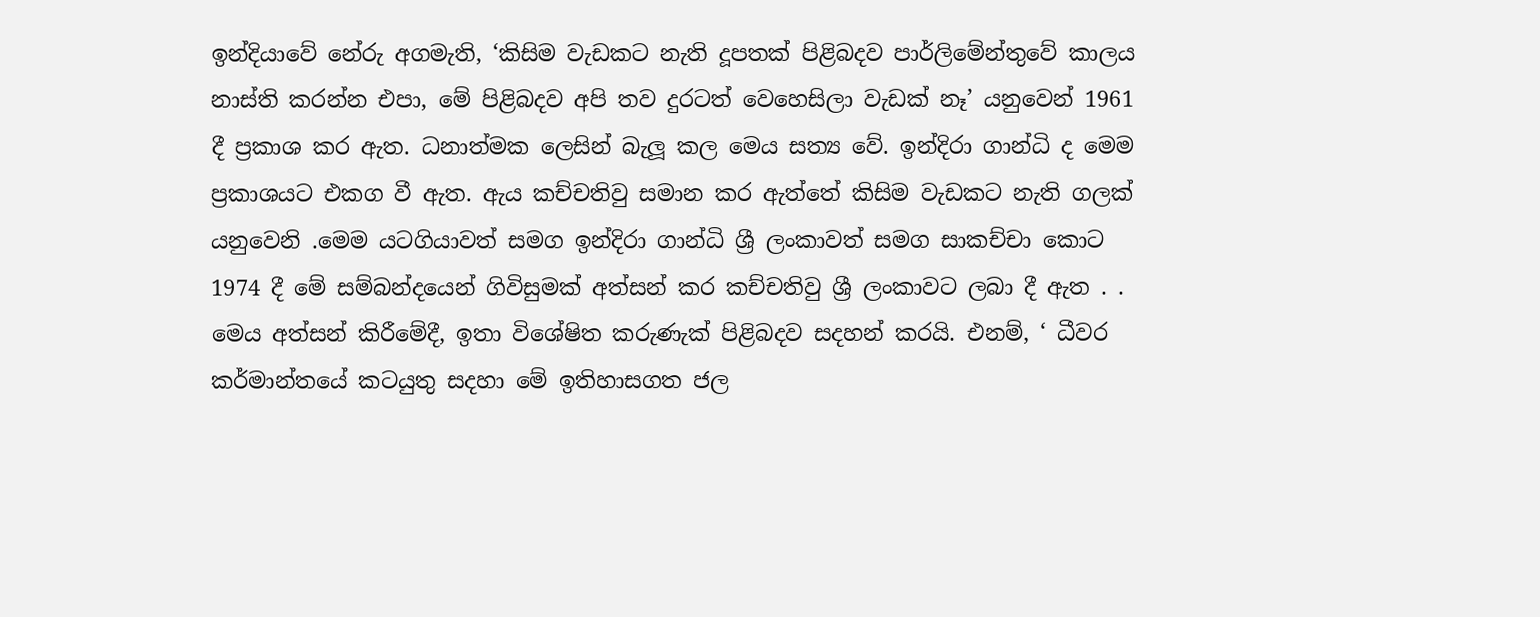ඉන්දියාවේ නේරු අගමැති, ‘කිසිම වැඩකට නැති දූපතක් පිළිබදව පාර්ලිමේන්තුවේ කාලය නාස්ති කරන්න එපා, මේ පිළිබදව අපි තව දුරටත් වෙහෙසිලා වැඩක් නෑ’ යනුවෙන් 1961 දී ප්‍රකාශ කර ඇත. ධනාත්මක ලෙසින් බැලූ කල මෙය සත්‍ය වේ. ඉන්දිරා ගාන්ධි ද මෙම ප්‍රකාශයට එකග වී ඇත. ඇය කච්චතිවු සමාන කර ඇත්තේ කිසිම වැඩකට නැති ගලක් යනුවෙනි .මෙම යටගියාවත් සමග ඉන්දිරා ගාන්ධි ශ්‍රී ලංකාවත් සමග සාකච්චා කොට 1974 දී මේ සම්බන්දයෙන් ගිවිසුමක් අත්සන් කර කච්චතිවු ශ්‍රී ලංකාවට ලබා දී ඇත . . මෙය අත්සන් කිරීමේදී, ඉතා විශේෂිත කරුණැක් පිළිබදව සදහන් කරයි. එනම්, ‘ ධීවර කර්මාන්තයේ කටයුතු සදහා මේ ඉතිහාසගත ජල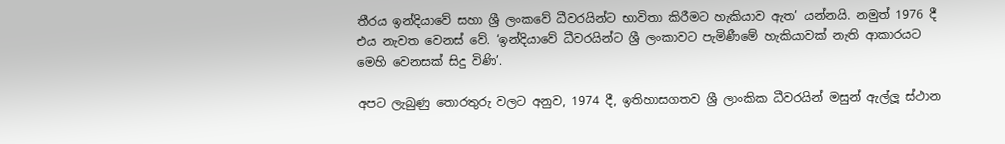තීරය ඉන්දියාවේ සහා ශ්‍රී ලංකවේ ධීවරයින්ට භාවිතා කිරීමට හැකියාව ඇත’ යන්නයි. නමුත් 1976 දී එය නැවත වෙනස් වේ. ‘ඉන්දියාවේ ධීවරයින්ට ශ්‍රී ලංකාවට පැමිණීමේ හැකියාවක් නැති ආකාරයට මෙහි වෙනසක් සිදු විණි’.

අපට ලැබුණු තොරතුරු වලට අනුව, 1974 දී, ඉතිහාසගතව ශ්‍රී ලාංකික ධීවරයින් මසුන් ඇල්ලූ ස්ථාන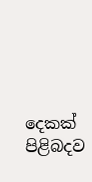දෙකක් පිළිබදව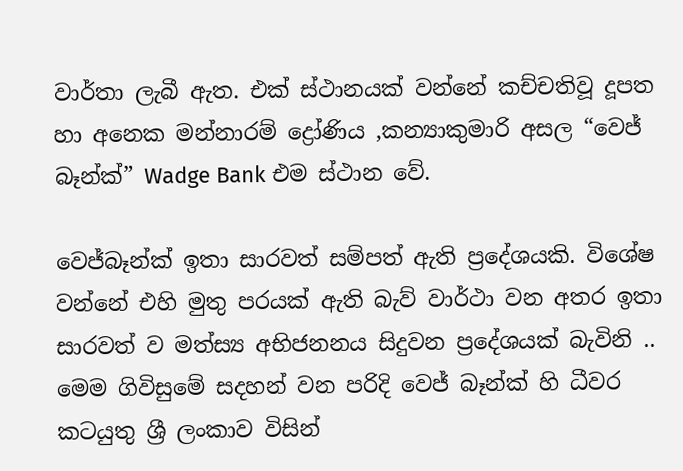වාර්තා ලැබී ඇත. එක් ස්ථානයක් වන්නේ කච්චතිවූ දූපත හා අනෙක මන්නාරම් ද්‍රෝණිය ,කන්‍යාකුමාරි අසල “වෙජ් බෑන්ක්” Wadge Bank එම ස්ථාන වේ.

වෙජ්බෑන්ක් ඉතා සාරවත් සම්පත් ඇති ප්‍රදේශයකි. විශේෂ වන්නේ එහි මුතු පරයක් ඇති බැව් වාර්ථා වන අතර ඉතා සාරවත් ව මත්ස්‍ය අභිජනනය සිදුවන ප්‍රදේශයක් බැවිනි .. මෙම ගිවිසුමේ සදහන් වන පරිදි වෙජ් බෑන්ක් හි ධීවර කටයුතු ශ්‍රී ලංකාව විසින්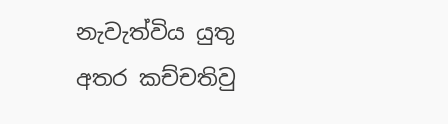නැවැත්විය යුතු අතර කච්චතිවු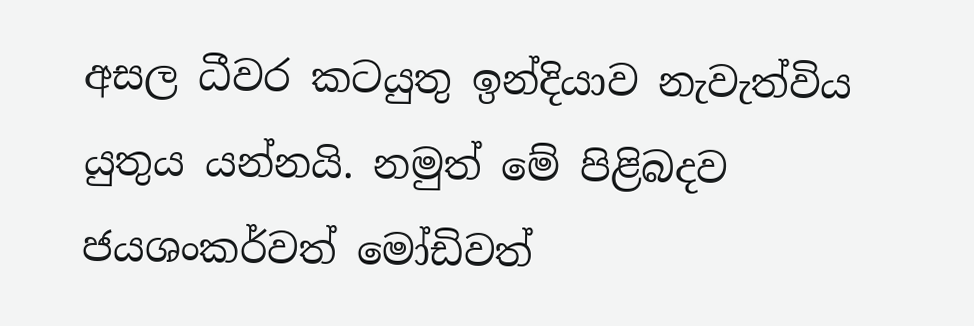අසල ධීවර කටයුතු ඉන්දියාව නැවැත්විය යුතුය යන්නයි. නමුත් මේ පිළිබදව ජයශංකර්වත් මෝඩිවත්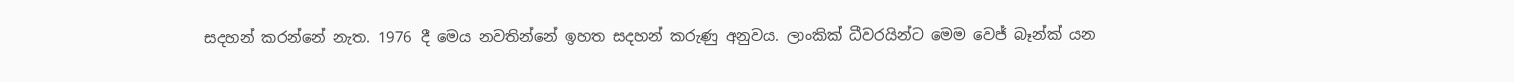සදහන් කරන්නේ නැත. 1976 දී මෙය නවතින්නේ ඉහත සදහන් කරුණු අනුවය. ලාංකික් ධීවරයින්ට මෙම වෙජ් බෑන්ක් යන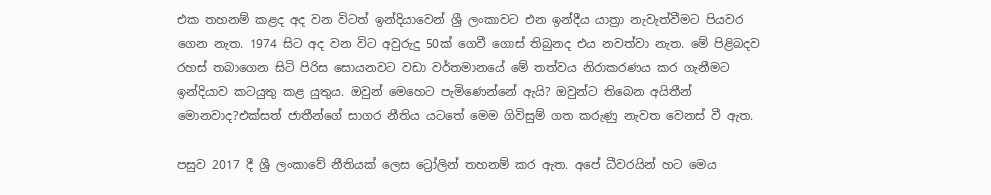එක තහනම් කළද අද වන විටත් ඉන්දියාවෙන් ශ්‍රී ලංකාවට එන ඉන්දීය යාත්‍රා නැවැත්වීමට පියවර ගෙන නැත. 1974 සිට අද වන විට අවුරුදු 50ක් ගෙවී ගොස් තිබුනද එය නවත්වා නැත. මේ පිළිබදව රහස් තබාගෙන සිටි පිරිස සොයනවට වඩා වර්තමානයේ මේ තත්වය නිරාකරණය කර ගැනීමට ඉන්දියාව කටයුතු කළ යුතුය. ඔවුන් මෙහෙට පැමිණෙන්නේ ඇයි? ඔවුන්ට තිබෙන අයිතීන් මොනවාද?එක්සත් ජාතීන්ගේ සාගර නීතිය යටතේ මෙම ගිවිසුම් ගත කරුණු නැවත වෙනස් වී ඇත.

පසුව 2017 දී ශ්‍රී ලංකාවේ නීතියක් ලෙස ට්‍රෝලින් තහනම් කර ඇත. අපේ ධීවරයින් හට මෙය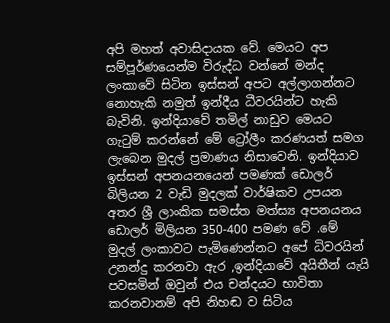අපි මහත් අවාසිදායක වේ. මෙයට අප සම්පූර්ණයෙන්ම විරුද්ධ වන්නේ මන්ද ලංකාවේ සිටින ඉස්සන් අපට අල්ලාගන්නට නොහැකි නමුත් ඉන්දීය ධීවරයින්ට හැකි බැවිනි. ඉන්දියාවේ තමිල් නාඩුව මෙයට ගැටුම් කරන්නේ මේ ට්‍රෝලීං කරණයත් සමග ලැබෙන මුදල් ප්‍රමාණය නිසාවෙනි. ඉන්දියාව ඉස්සන් අපනයනයෙන් පමණක් ඩොලර් බිලියන 2 වැඩි මුදලක් වාර්ෂිකව උපයන අතර ශ්‍රී ලාංකික සමස්ත මත්ස්‍ය අපනයනය ඩොලර් මිලියන 350-400 පමණ වේ .මේ මුදල් ලංකාවට පැමිණෙන්නට අපේ ධිවරයින් උනන්දු කරනවා ඇර ,ඉන්දියාවේ අයිතීන් යැයි පවසමින් ඔවුන් එය චන්දයට භාවිතා කරනවානම් අපි නිහඬ ව සිටිය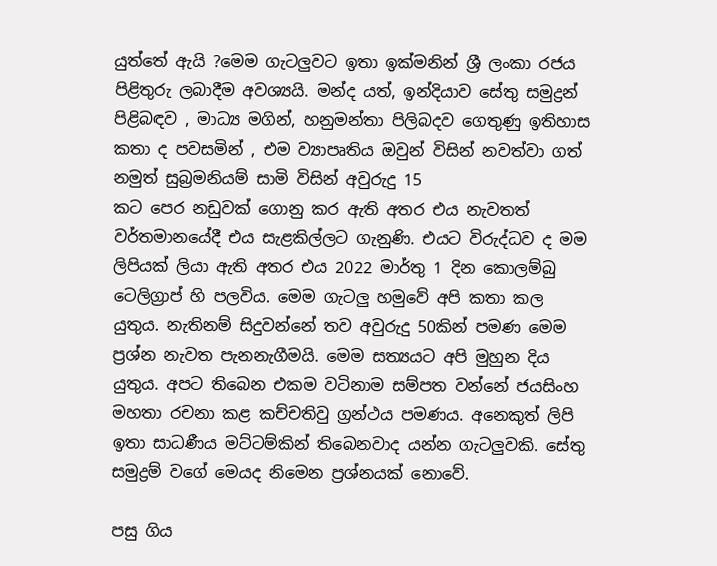යුත්තේ ඇයි ?මෙම ගැටලුවට ඉතා ඉක්මනින් ශ්‍රී ලංකා රජය පිළිතුරු ලබාදීම අවශ්‍යයි. මන්ද යත්, ඉන්දියාව සේතු සමුද්‍රන් පිළිබඳව , මාධ්‍ය මගින්, හනුමන්තා පිලිබදව ගෙතුණු ඉතිහාස කතා ද පවසමින් , එම ව්‍යාපෘතිය ඔවුන් විසින් නවත්වා ගත් නමුත් සුබ්‍රමනියම් සාමි විසින් අවුරුදු 15
කට පෙර නඩුවක් ගොනු කර ඇති අතර එය නැවතත් වර්තමානයේදී එය සැළකිල්ලට ගැනුණි. එයට විරුද්ධව ද මම ලිපියක් ලියා ඇති අතර එය 2022 මාර්තු 1 දින කොලම්බු ටෙලිග්‍රාප් හි පලවිය. මෙම ගැටලු හමුවේ අපි කතා කල යුතුය. නැතිනම් සිදුවන්නේ තව අවුරුදු 50කින් පමණ මෙම ප්‍රශ්න නැවත පැනනැගීමයි. මෙම සත්‍යයට අපි මුහුන දිය යුතුය. අපට තිබෙන එකම වටිනාම සම්පත වන්නේ ජයසිංහ මහතා රචනා කළ කච්චතිවු ග්‍රන්ථය පමණය. අනෙකුත් ලිපි ඉතා සාධණීය මට්ටම්කින් තිබෙනවාද යන්න ගැටලුවකි. සේතු සමුද්‍රම් වගේ මෙයද නිමෙන ප්‍රශ්නයක් නොවේ.

පසු ගිය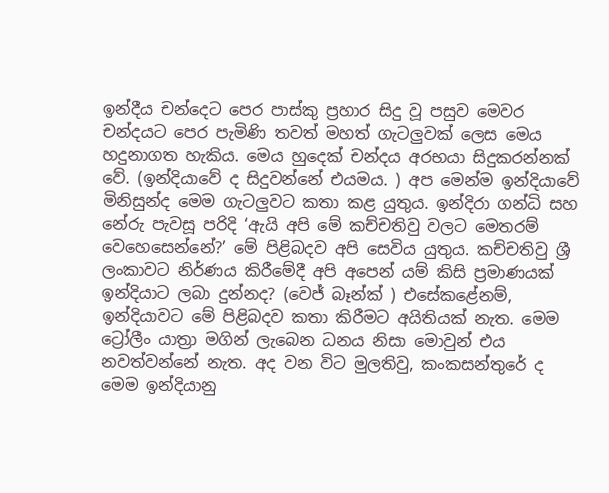ඉන්දීය චන්දෙට පෙර පාස්කු ප්‍රහාර සිදු වූ පසුව මෙවර චන්දයට පෙර පැමිණි තවත් මහත් ගැටලුවක් ලෙස මෙය හදුනාගත හැකිය. මෙය හුදෙක් චන්දය අරභයා සිදුකරන්නක් වේ. (ඉන්දියාවේ ද සිදුවන්නේ එයමය. ) අප මෙන්ම ඉන්දියාවේ මිනිසුන්ද මෙම ගැටලුවට කතා කළ යුතුය. ඉන්දිරා ගන්ධි සහ නේරු පැවසූ පරිදි ‘ඇයි අපි මේ කච්චතිවු වලට මෙතරම් වෙහෙසෙන්නේ?’ මේ පිළිබදව අපි සෙවිය යුතුය. කච්චතිවු ශ්‍රී ලංකාවට නිර්ණය කිරීමේදී අපි අපෙන් යම් කිසි ප්‍රමාණයක් ඉන්දියාට ලබා දුන්නද? (වෙජ් බෑන්ක් ) එසේකළේනම්, ඉන්දියාවට මේ පිළිබදව කතා කිරීමට අයිතියක් නැත. මෙම ට්‍රෝලීං යාත්‍රා මගින් ලැබෙන ධනය නිසා මොවුන් එය නවත්වන්නේ නැත. අද වන විට මුලතිවු, කංකසන්තුරේ ද මෙම ඉන්දියානු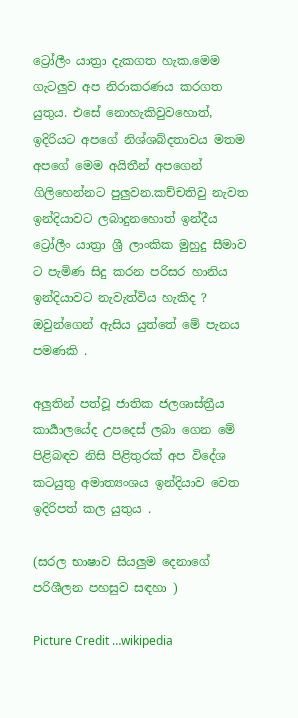ට්‍රෝලීං යාත්‍රා දැකගත හැක.මෙම ගැටලුව අප නිරාකරණය කරගත යුතුය. එසේ නොහැකිවුවහොත්, ඉදිරියට අපගේ නිශ්ශබ්දතාවය මතම අපගේ මෙම අයිතීන් අපගෙන් ගිලිහෙන්නට පුලුවන.කච්චතිවු නැවත ඉන්දියාවට ලබාදුනහොත් ඉන්දීය ට්‍රෝලීං යාත්‍රා ශ්‍රී ලාංකික මුහුදු සීමාව ට පැමිණ සිදු කරන පරිසර හානිය ඉන්දියාවට නැවැත්විය හැකිද ? ඔවුන්ගෙන් ඇසිය යුත්තේ මේ පැනය පමණකි .

අලුතින් පත්වූ ජාතික ජලශාස්ත්‍රීය කාර්‍යාලයේද උපදෙස් ලබා ගෙන මේ පිළිබඳව නිසි පිළිතුරක් අප විදේශ කටයුතු අමාත්‍යංශය ඉන්දියාව වෙත ඉදිරිපත් කල යුතුය .

(සරල භාෂාව සියලුම දෙනාගේ පරිශීලන පහසුව සඳහා )

Picture Credit …wikipedia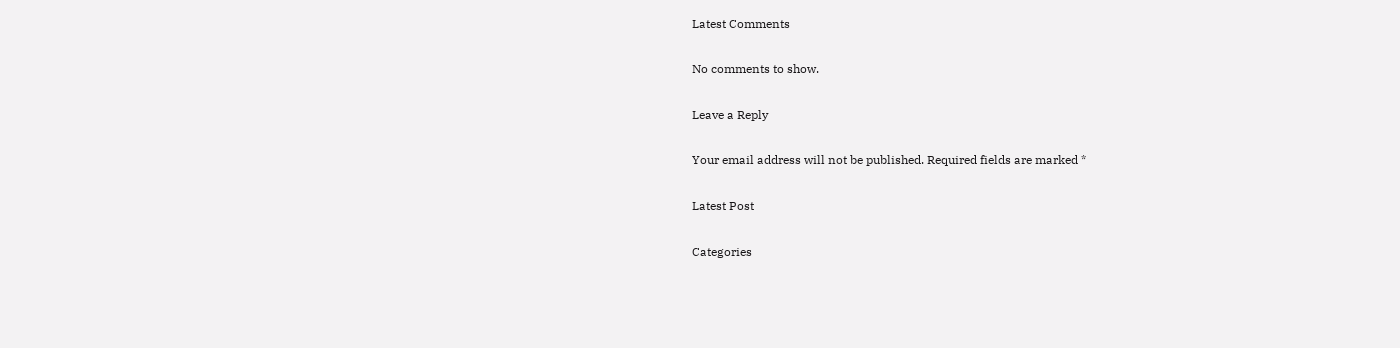Latest Comments

No comments to show.

Leave a Reply

Your email address will not be published. Required fields are marked *

Latest Post

Categories